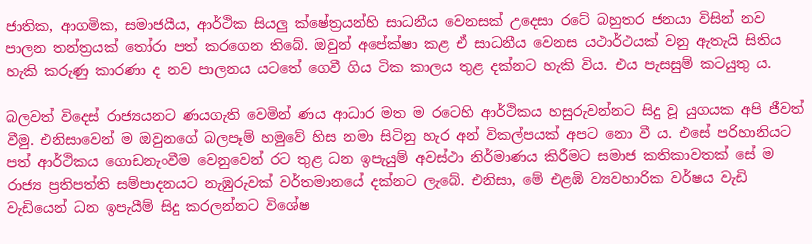ජාතික, ආගමික, සමාජයීය, ආර්ථික සියලු ක්ෂේත්‍රයන්හි සාධනීය වෙනසක් උදෙසා රටේ බහුතර ජනයා විසින් නව පාලන තන්ත්‍රයක් තෝරා පත් කරගෙන තිබේ. ඔවුන් අපේක්ෂා කළ ඒ සාධනීය වෙනස යථාර්ථයක් වනු ඇතැයි සිතිය හැකි කරුණු කාරණා ද නව පාලනය යටතේ ගෙවී ගිය ටික කාලය තුළ දක්නට හැකි විය. එය පැසසුම් කටයුතු ය.

බලවත් විදෙස් රාජ්‍යයනට ණයගැති වෙමින් ණය ආධාර මත ම රටෙහි ආර්ථිකය හසුරුවන්නට සිදු වූ යුගයක අපි ජීවත් වීමු. එනිසාවෙන් ම ඔවුනගේ බලපෑම් හමුවේ හිස නමා සිටිනු හැර අන් විකල්පයක් අපට නො වී ය. එසේ පරිහානියට පත් ආර්ථිකය ගොඩනැංවීම වෙනුවෙන් රට තුළ ධන ඉපැයුම් අවස්ථා නිර්මාණය කිරීමට සමාජ කතිකාවතක් සේ ම රාජ්‍ය ප්‍රතිපත්ති සම්පාදනයට නැඹුරුවක් වර්තමානයේ දක්නට ලැබේ. එනිසා, මේ එළඹි ව්‍යවහාරික වර්ෂය වැඩි වැඩියෙන් ධන ඉපැයීම් සිදු කරලන්නට විශේෂ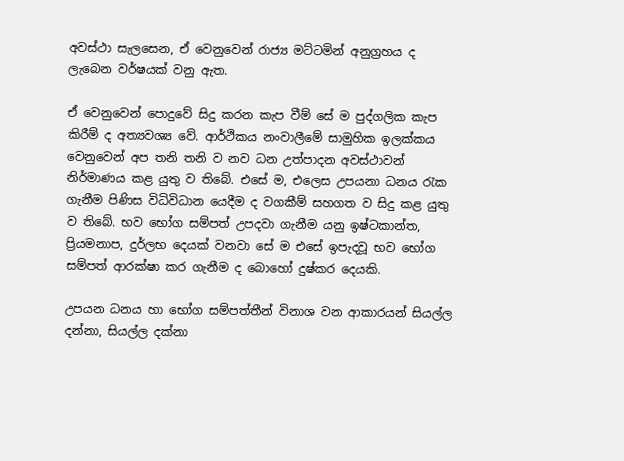අවස්ථා සැලසෙන, ඒ වෙනුවෙන් රාජ්‍ය මට්ටමින් අනුග්‍රහය ද ලැබෙන වර්ෂයක් වනු ඇත.

ඒ වෙනුවෙන් පොදුවේ සිදු කරන කැප වීම් සේ ම පුද්ගලික කැප කිරීම් ද අත්‍යවශ්‍ය වේ. ආර්ථිකය නංවාලීමේ සාමුහික ඉලක්කය වෙනුවෙන් අප තනි තනි ව නව ධන උත්පාදන අවස්ථාවන් නිර්මාණය කළ යුතු ව තිබේ. එසේ ම, එලෙස උපයනා ධනය රැක ගැනීම පිණිස විධිවිධාන යෙදීම ද වගකීම් සහගත ව සිදු කළ යුතු ව තිබේ. භව භෝග සම්පත් උපදවා ගැනීම යනු ඉෂ්ටකාන්ත, ප්‍රියමනාප, දුර්ලභ දෙයක් වනවා සේ ම එසේ ඉපැදවූ භව භෝග සම්පත් ආරක්ෂා කර ගැනීම ද බොහෝ දුෂ්කර දෙයකි.

උපයන ධනය හා භෝග සම්පත්තීන් විනාශ වන ආකාරයන් සියල්ල දන්නා, සියල්ල දක්නා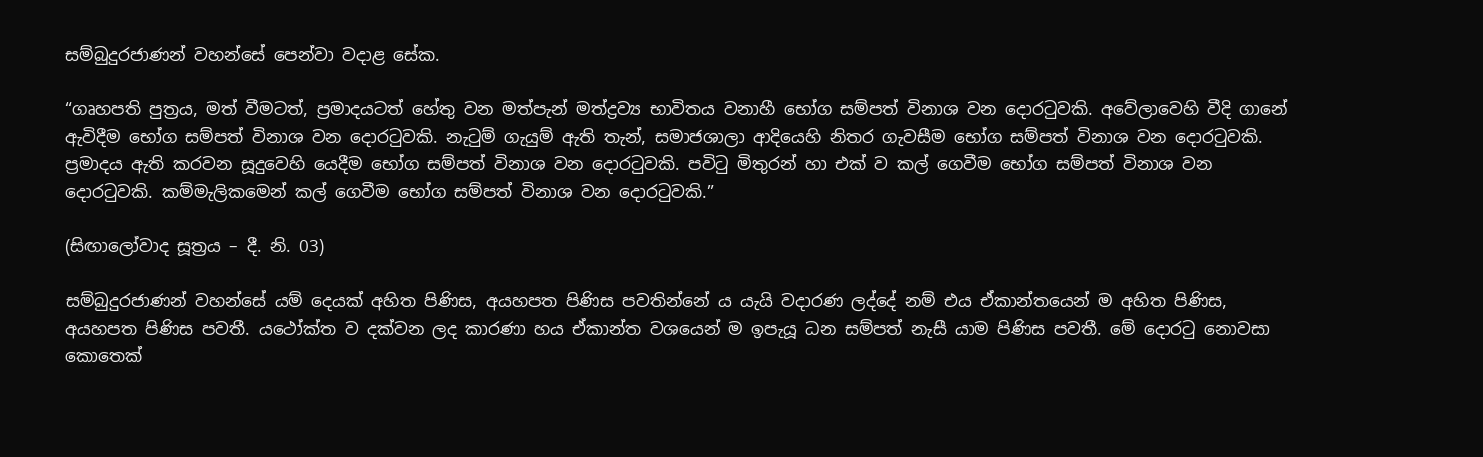සම්බුදුරජාණන් වහන්සේ පෙන්වා වදාළ සේක.

“ගෘහපති පුත්‍රය, මත් වීමටත්, ප්‍රමාදයටත් හේතු වන මත්පැන් මත්ද්‍රව්‍ය භාවිතය වනාහී භෝග සම්පත් විනාශ වන ‍දොරටුවකි. අවේලාවෙහි වීදි ගානේ ඇවිදීම භෝග සම්පත් විනාශ වන දොරටුවකි. නැටුම් ගැයුම් ඇති තැන්, සමාජශාලා ආදියෙහි නිතර ගැවසීම භෝග සම්පත් විනාශ වන දොරටුවකි. ප්‍රමාදය ඇති කරවන සූදුවෙහි යෙදීම භෝග සම්පත් විනාශ වන දොරටුවකි. පවිටු මිතුරන් හා එක් ව කල් ගෙවීම භෝග සම්පත් විනාශ වන දොරටුවකි. කම්මැලිකමෙන් කල් ගෙවීම භෝග සම්පත් විනාශ වන දොරටුවකි.”

(සිඟාලෝවාද සූත්‍රය – දී. නි. 03)

සම්බුදුරජාණන් වහන්සේ යම් දෙයක් අහිත පිණිස, අයහපත පිණිස පවතින්නේ ය යැයි වදාරණ ලද්දේ නම් එය ඒකාන්තයෙන් ම අහිත පිණිස, අයහපත පිණිස පවතී. යථෝක්ත ව දක්වන ලද කාරණා හය ඒකාන්ත වශයෙන් ම ඉපැයූ ධන සම්පත් නැසී යාම පිණිස පවතී. මේ දොරටු නොවසා කොතෙක්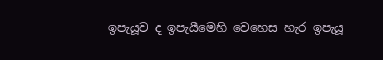ඉපැයූව ද ඉපැයීමෙහි වෙහෙස හැර ඉපැයූ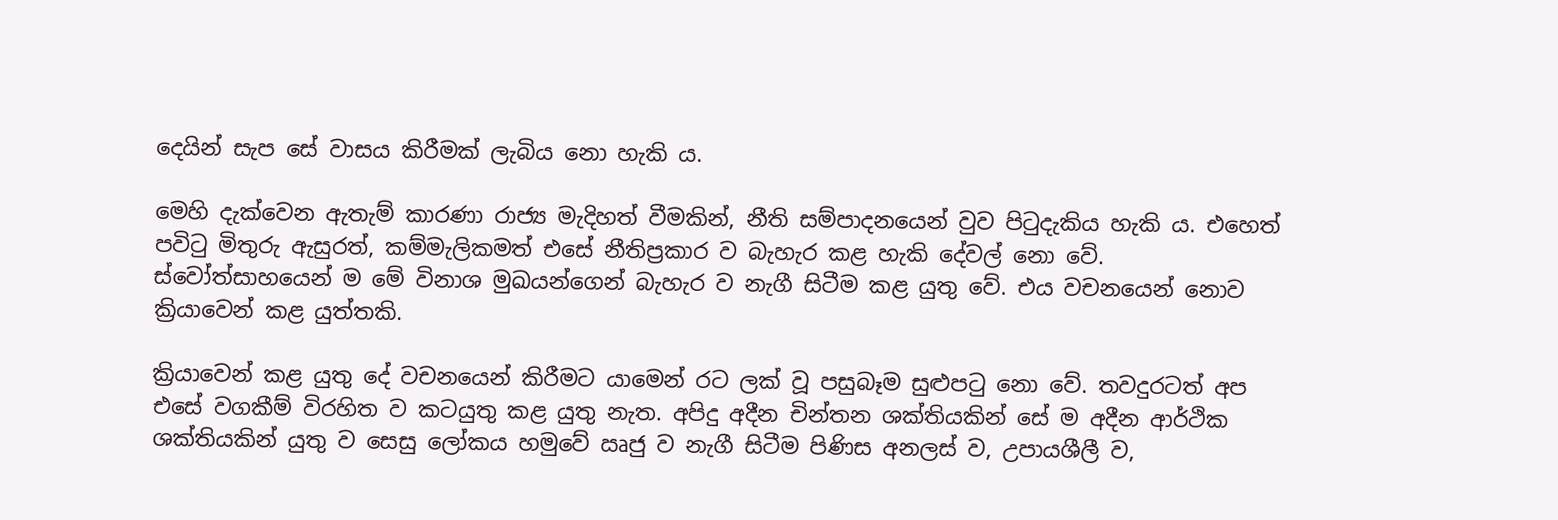දෙයින් සැප සේ වාසය කිරීමක් ලැබිය නො හැකි ය.

මෙහි දැක්වෙන ඇතැම් කාරණා රාජ්‍ය මැදිහත් වීමකින්, නීති සම්පාදනයෙන් වුව පිටුදැකිය හැකි ය. එහෙත් පවිටු මිතුරු ඇසුරත්, කම්මැලිකමත් එසේ නීතිප්‍රකාර ව බැහැර කළ හැකි දේවල් නො වේ. ස්වෝත්සාහයෙන් ම මේ විනාශ මුඛයන්ගෙන් බැහැර ව නැගී සිටීම කළ යුතු වේ. එය වචනයෙන් නොව ක්‍රියාවෙන් කළ යුත්තකි.

ක්‍රියාවෙන් කළ යුතු දේ වචනයෙන් කිරීමට යාමෙන් රට ලක් වූ පසුබෑම සුළුපටු නො වේ. තවදුරටත් අප එසේ වගකීම් විරහිත ව කටයුතු කළ යුතු නැත. අපිදු අදීන චින්තන ශක්තියකින් සේ ම අදීන ආර්ථික ශක්තියකින් යුතු ව සෙසු ලෝකය හමුවේ ඍජු ව නැගී සිටීම පිණිස අනලස් ව, උපායශීලී ව,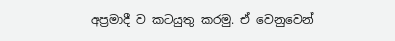අප්‍රමාදී ව කටයුතු කරමු. ඒ වෙනුවෙන්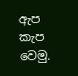ඇප කැප වෙමු.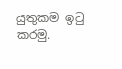යුතුකම ඉටු කරමු.